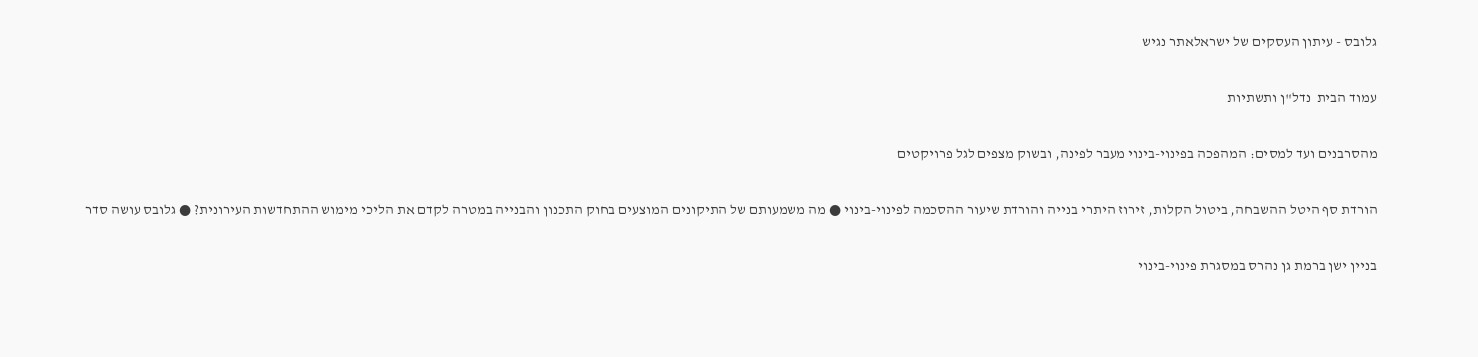גלובס - עיתון העסקים של ישראלאתר נגיש

עמוד הבית  נדל"ן ותשתיות

מהסרבנים ועד למסים: המהפכה בפינוי-בינוי מעבר לפינה, ובשוק מצפים לגל פרויקטים

הורדת סף היטל ההשבחה, ביטול הקלות, זירוז היתרי בנייה והורדת שיעור ההסכמה לפינוי-בינוי ● מה משמעותם של התיקונים המוצעים בחוק התכנון והבנייה במטרה לקדם את הליכי מימוש ההתחדשות העירונית? ● גלובס עושה סדר

בניין ישן ברמת גן נהרס במסגרת פינוי-בינוי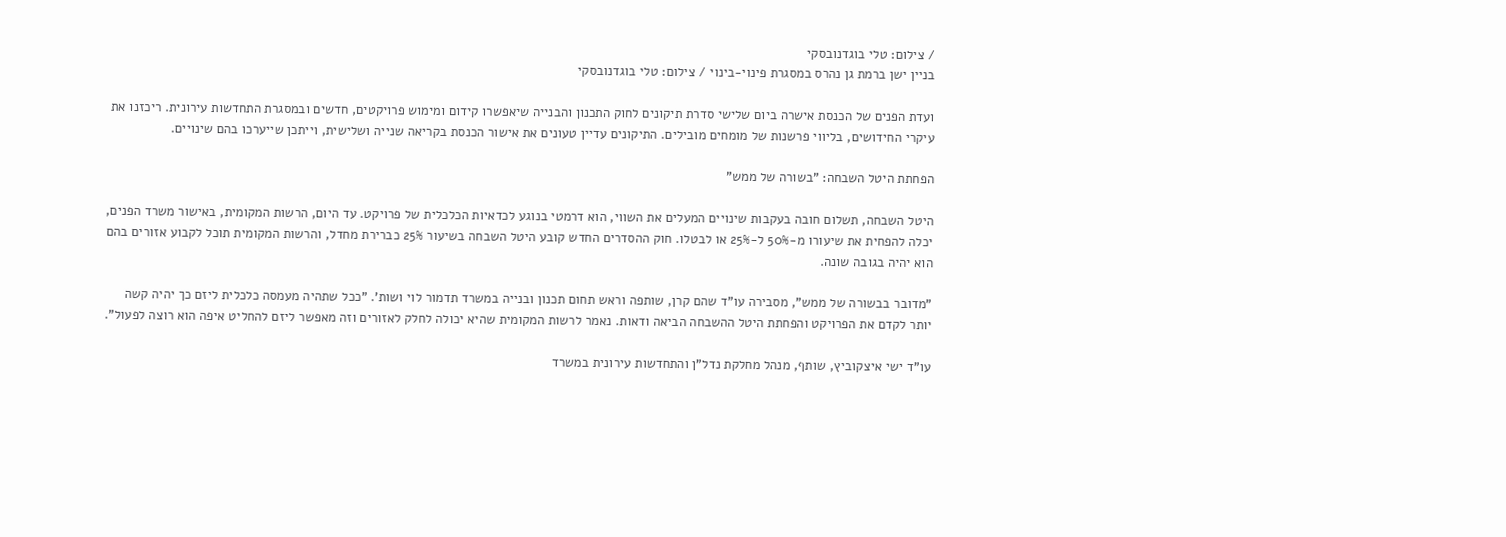/ צילום: טלי בוגדנובסקי
בניין ישן ברמת גן נהרס במסגרת פינוי-בינוי / צילום: טלי בוגדנובסקי

ועדת הפנים של הכנסת אישרה ביום שלישי סדרת תיקונים לחוק התכנון והבנייה שיאפשרו קידום ומימוש פרויקטים, חדשים ובמסגרת התחדשות עירונית. ריכזנו את עיקרי החידושים, בליווי פרשנות של מומחים מובילים. התיקונים עדיין טעונים את אישור הכנסת בקריאה שנייה ושלישית, וייתכן שייערכו בהם שינויים.

הפחתת היטל השבחה: "בשורה של ממש"

היטל השבחה, תשלום חובה בעקבות שינויים המעלים את השווי, הוא דרמטי בנוגע לכדאיות הכלכלית של פרויקט. עד היום, הרשות המקומית, באישור משרד הפנים, יכלה להפחית את שיעורו מ-50% ל-25% או לבטלו. חוק ההסדרים החדש קובע היטל השבחה בשיעור 25% כברירת מחדל, והרשות המקומית תוכל לקבוע אזורים בהם הוא יהיה בגובה שונה.

"מדובר בבשורה של ממש", מסבירה עו"ד שהם קרן, שותפה וראש תחום תכנון ובנייה במשרד תדמור לוי ושות'. "ככל שתהיה מעמסה כלכלית ליזם כך יהיה קשה יותר לקדם את הפרויקט והפחתת היטל ההשבחה הביאה ודאות. נאמר לרשות המקומית שהיא יכולה לחלק לאזורים וזה מאפשר ליזם להחליט איפה הוא רוצה לפעול".

עו"ד ישי איצקוביץ, שותף, מנהל מחלקת נדל"ן והתחדשות עירונית במשרד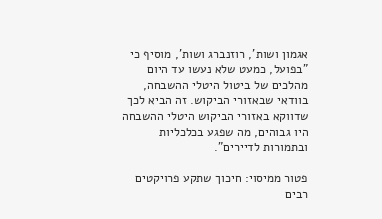אגמון ושות', רוזנברג ושות', מוסיף כי "בפועל, כמעט שלא נעשו עד היום מהלכים של ביטול היטלי ההשבחה, בוודאי שבאזורי הביקוש. זה הביא לכך שדווקא באזורי הביקוש היטלי ההשבחה היו גבוהים, מה שפגע בכלכליות ובתמורות לדיירים".

פטור ממיסוי: חיכוך שתקע פרויקטים רבים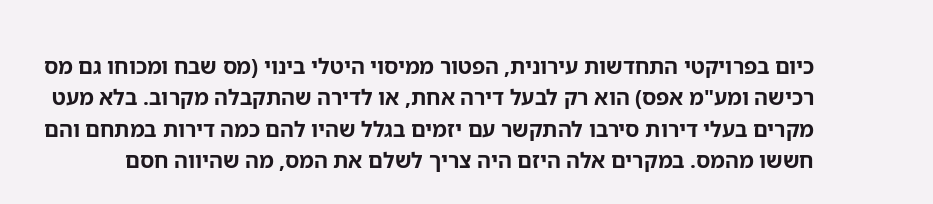כיום בפרויקטי התחדשות עירונית, הפטור ממיסוי היטלי בינוי (מס שבח ומכוחו גם מס רכישה ומע"מ אפס) הוא רק לבעל דירה אחת, או לדירה שהתקבלה מקרוב. בלא מעט מקרים בעלי דירות סירבו להתקשר עם יזמים בגלל שהיו להם כמה דירות במתחם והם חששו מהמס. במקרים אלה היזם היה צריך לשלם את המס, מה שהיווה חסם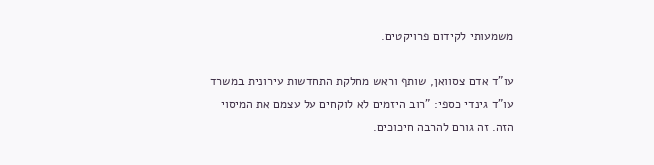משמעותי לקידום פרויקטים.

עו"ד אדם צסוואן, שותף וראש מחלקת התחדשות עירונית במשרד עו"ד גינדי כספי: "רוב היזמים לא לוקחים על עצמם את המיסוי הזה. זה גורם להרבה חיכוכים.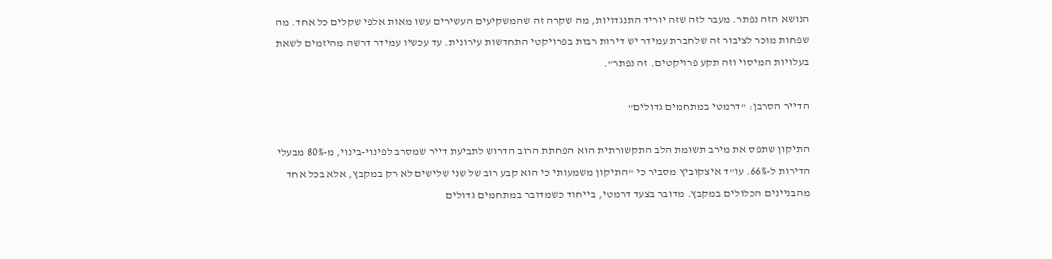הנושא הזה נפתר. מעבר לזה שזה יוריד התנגדויות, מה שקרה זה שהמשקיעים העשירים עשו מאות אלפי שקלים כל אחד. מה שפחות מוכר לציבור זה שלחברת עמידר יש דירות רבות בפרויקטי התחדשות עירונית. עד עכשיו עמידר דרשה מהיזמים לשאת בעלויות המיסוי וזה תקע פרויקטים. זה נפתר".

הדייר הסרבן: "דרמטי במתחמים גדולים"

התיקון שתפס את מירב תשומת הלב התקשורתית הוא הפחתת הרוב הדרוש לתביעת דייר שמסרב לפינוי-בינוי, מ-80% מבעלי הדירות ל-66%. עו"ד איצקוביץ מסביר כי "התיקון משמעותי כי הוא קבע רוב של שני שלישים לא רק במקבץ, אלא בכל אחד מהבניינים הכלולים במקבץ. מדובר בצעד דרמטי, בייחוד כשמדובר במתחמים גדולים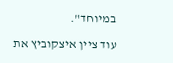במיוחד".

עוד ציין איצקוביץ את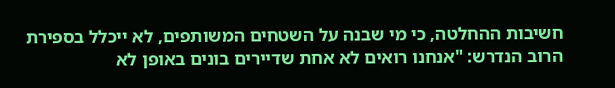חשיבות ההחלטה, כי מי שבנה על השטחים המשותפים, לא ייכלל בספירת הרוב הנדרש: "אנחנו רואים לא אחת שדיירים בונים באופן לא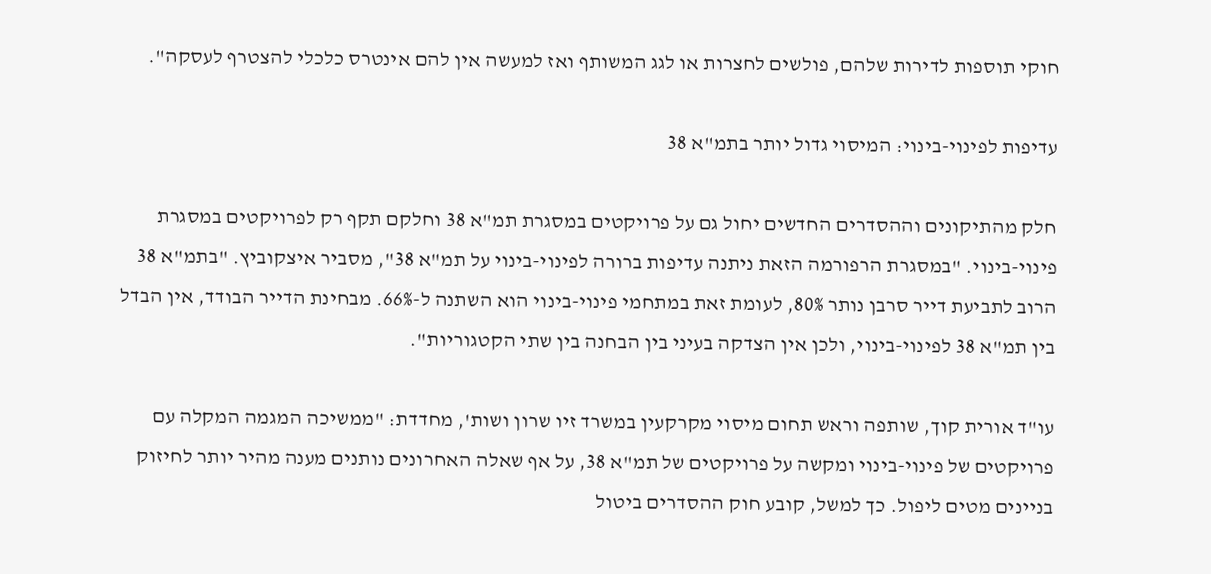חוקי תוספות לדירות שלהם, פולשים לחצרות או לגג המשותף ואז למעשה אין להם אינטרס כלכלי להצטרף לעסקה".

עדיפות לפינוי-בינוי: המיסוי גדול יותר בתמ"א 38

חלק מהתיקונים וההסדרים החדשים יחול גם על פרויקטים במסגרת תמ"א 38 וחלקם תקף רק לפרויקטים במסגרת פינוי-בינוי. "במסגרת הרפורמה הזאת ניתנה עדיפות ברורה לפינוי-בינוי על תמ"א 38", מסביר איצקוביץ. "בתמ"א 38 הרוב לתביעת דייר סרבן נותר 80%, לעומת זאת במתחמי פינוי-בינוי הוא השתנה ל-66%. מבחינת הדייר הבודד, אין הבדל בין תמ"א 38 לפינוי-בינוי, ולכן אין הצדקה בעיני בין הבחנה בין שתי הקטגוריות".

עו"ד אורית קוך, שותפה וראש תחום מיסוי מקרקעין במשרד זיו שרון ושות', מחדדת: "ממשיכה המגמה המקלה עם פרויקטים של פינוי-בינוי ומקשה על פרויקטים של תמ"א 38, על אף שאלה האחרונים נותנים מענה מהיר יותר לחיזוק בניינים מטים ליפול. כך למשל, קובע חוק ההסדרים ביטול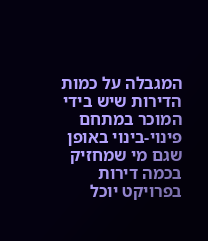המגבלה על כמות הדירות שיש בידי המוכר במתחם פינוי-בינוי באופן שגם מי שמחזיק בכמה דירות בפרויקט יוכל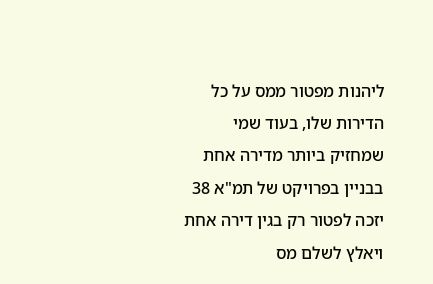ליהנות מפטור ממס על כל הדירות שלו, בעוד שמי שמחזיק ביותר מדירה אחת בבניין בפרויקט של תמ"א 38 יזכה לפטור רק בגין דירה אחת ויאלץ לשלם מס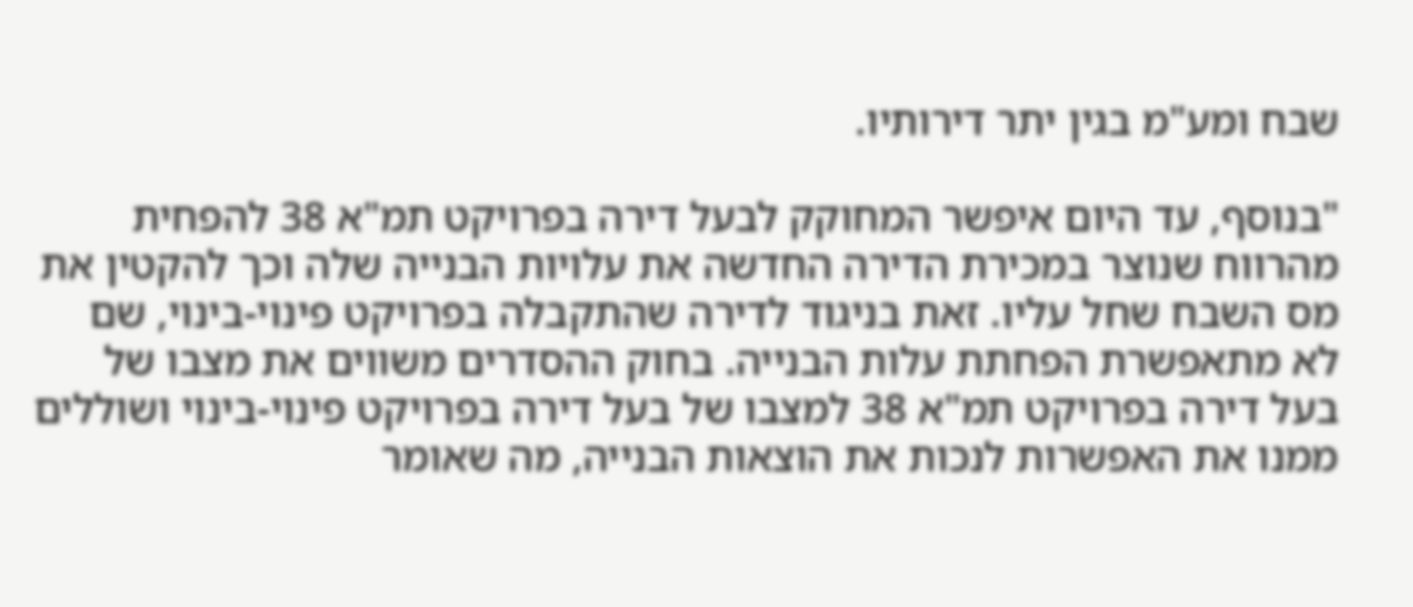שבח ומע"מ בגין יתר דירותיו.

"בנוסף, עד היום איפשר המחוקק לבעל דירה בפרויקט תמ"א 38 להפחית מהרווח שנוצר במכירת הדירה החדשה את עלויות הבנייה שלה וכך להקטין את מס השבח שחל עליו. זאת בניגוד לדירה שהתקבלה בפרויקט פינוי-בינוי, שם לא מתאפשרת הפחתת עלות הבנייה. בחוק ההסדרים משווים את מצבו של בעל דירה בפרויקט תמ"א 38 למצבו של בעל דירה בפרויקט פינוי-בינוי ושוללים ממנו את האפשרות לנכות את הוצאות הבנייה, מה שאומר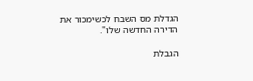הגדלת מס השבח לכשימכור את הדירה החדשה שלו".

הגבלת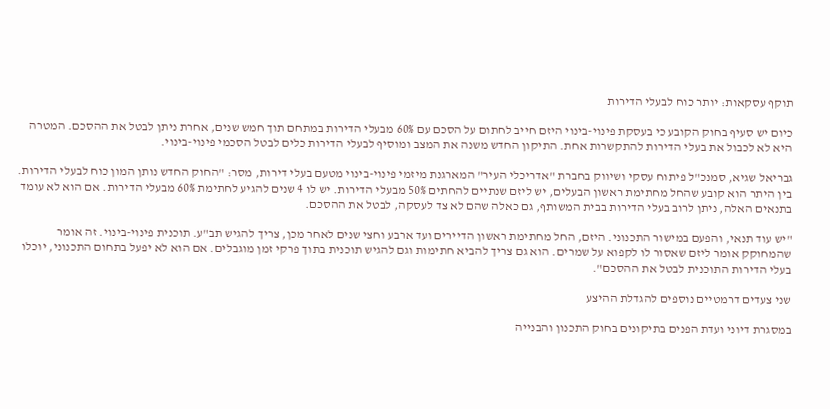תוקף עסקאות: יותר כוח לבעלי הדירות

כיום יש סעיף בחוק הקובע כי בעסקת פינוי-בינוי היזם חייב לחתום על הסכם עם 60% מבעלי הדירות במתחם תוך חמש שנים, אחרת ניתן לבטל את ההסכם. המטרה היא לא לכבול את בעלי הדירות להתקשרות אחת. התיקון החדש משנה את המצב ומוסיף לבעלי הדירות כלים לבטל הסכמי פינוי-בינוי.

גבריאל שגיא, סמנכ"ל פיתוח עסקי ושיווק בחברת "אדריכלי העיר" המארגנת מיזמי פינוי-בינוי מטעם בעלי דירות, מסר: "החוק החדש נותן המון כוח לבעלי הדירות. בין היתר הוא קובע שהחל מחתימת ראשון הבעלים, יש ליזם שנתיים להחתים 50% מבעלי הדירות. יש לו 4 שנים להגיע לחתימת 60% מבעלי הדירות. אם הוא לא עומד בתנאים האלה, ניתן לרוב בעלי הדירות בבית המשותף, גם כאלה שהם לא צד לעסקה, לבטל את ההסכם.

"יש עוד תנאי, והפעם במישור התכנוני. היזם, החל מחתימת ראשון הדיירים ועד ארבע וחצי שנים לאחר מכן, צריך להגיש תב"ע. תוכנית פינוי-בינוי. זה אומר שהמחוקק אומר ליזם שאסור לו לקפוא על שמרים. הוא גם צריך להביא חתימות וגם להגיש תוכנית בתוך פרקי זמן מוגבלים. אם הוא לא יפעל בתחום התכנוני, יוכלו בעלי הדירות התוכנית לבטל את ההסכם".

שני צעדים דרמטיים נוספים להגדלת ההיצע

במסגרת דיוני ועדת הפנים בתיקונים בחוק התכנון והבנייה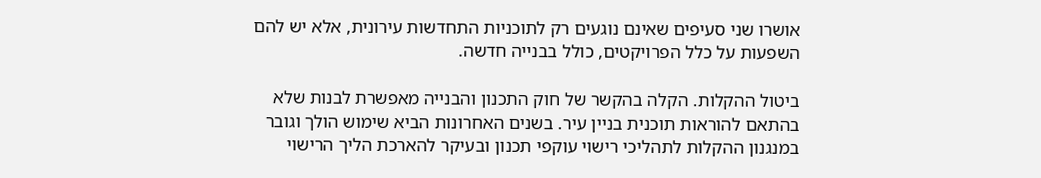אושרו שני סעיפים שאינם נוגעים רק לתוכניות התחדשות עירונית, אלא יש להם השפעות על כלל הפרויקטים, כולל בבנייה חדשה.

ביטול ההקלות. הקלה בהקשר של חוק התכנון והבנייה מאפשרת לבנות שלא בהתאם להוראות תוכנית בניין עיר. בשנים האחרונות הביא שימוש הולך וגובר במנגנון ההקלות לתהליכי רישוי עוקפי תכנון ובעיקר להארכת הליך הרישוי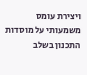ויצירת עומס משמעותי על מוסדות התכנון בשלב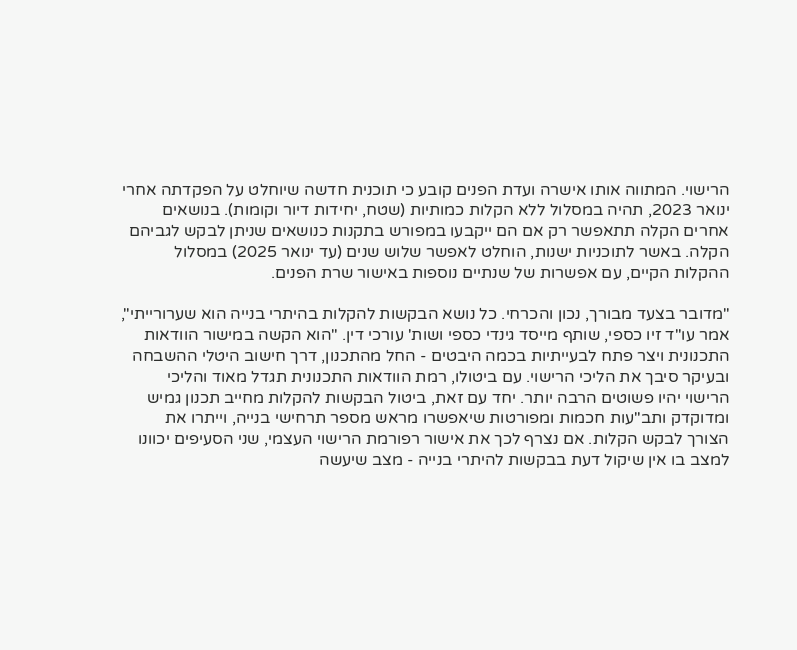הרישוי. המתווה אותו אישרה ועדת הפנים קובע כי תוכנית חדשה שיוחלט על הפקדתה אחרי ינואר 2023, תהיה במסלול ללא הקלות כמותיות (שטח, יחידות דיור וקומות). בנושאים אחרים הקלה תתאפשר רק אם הם ייקבעו במפורש בתקנות כנושאים שניתן לבקש לגביהם הקלה. באשר לתוכניות ישנות, הוחלט לאפשר שלוש שנים (עד ינואר 2025) במסלול ההקלות הקיים, עם אפשרות של שנתיים נוספות באישור שרת הפנים.

"מדובר בצעד מבורך, נכון והכרחי. כל נושא הבקשות להקלות בהיתרי בנייה הוא שערורייתי", אמר עו"ד זיו כספי, שותף מייסד גינדי כספי ושות' עורכי דין. "הוא הקשה במישור הוודאות התכנונית ויצר פתח לבעייתיות בכמה היבטים - החל מהתכנון, דרך חישוב היטלי ההשבחה ובעיקר סיבך את הליכי הרישוי. עם ביטולו, רמת הוודאות התכנונית תגדל מאוד והליכי הרישוי יהיו פשוטים הרבה יותר. יחד עם זאת, ביטול הבקשות להקלות מחייב תכנון גמיש ומדוקדק ותב"עות חכמות ומפורטות שיאפשרו מראש מספר תרחישי בנייה, וייתרו את הצורך לבקש הקלות. אם נצרף לכך את אישור רפורמת הרישוי העצמי, שני הסעיפים יכוונו למצב בו אין שיקול דעת בבקשות להיתרי בנייה - מצב שיעשה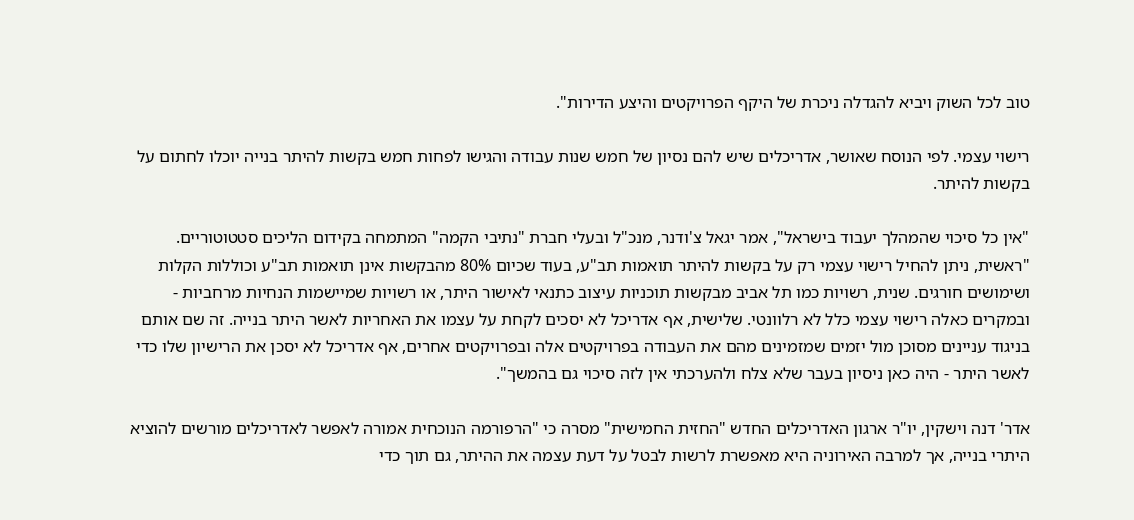טוב לכל השוק ויביא להגדלה ניכרת של היקף הפרויקטים והיצע הדירות".

רישוי עצמי. לפי הנוסח שאושר, אדריכלים שיש להם נסיון של חמש שנות עבודה והגישו לפחות חמש בקשות להיתר בנייה יוכלו לחתום על בקשות להיתר.

"אין כל סיכוי שהמהלך יעבוד בישראל", אמר יגאל צ'ודנר, מנכ"ל ובעלי חברת "נתיבי הקמה" המתמחה בקידום הליכים סטטוטוריים. "ראשית, ניתן להחיל רישוי עצמי רק על בקשות להיתר תואמות תב"ע, בעוד שכיום 80% מהבקשות אינן תואמות תב"ע וכוללות הקלות ושימושים חורגים. שנית, רשויות כמו תל אביב מבקשות תוכניות עיצוב כתנאי לאישור היתר, או רשויות שמיישמות הנחיות מרחביות - ובמקרים כאלה רישוי עצמי כלל לא רלוונטי. שלישית, אף אדריכל לא יסכים לקחת על עצמו את האחריות לאשר היתר בנייה. זה שם אותם בניגוד עניינים מסוכן מול יזמים שמזמינים מהם את העבודה בפרויקטים אלה ובפרויקטים אחרים, אף אדריכל לא יסכן את הרישיון שלו כדי לאשר היתר - היה כאן ניסיון בעבר שלא צלח ולהערכתי אין לזה סיכוי גם בהמשך".

אדר' דנה וישקין, יו"ר ארגון האדריכלים החדש "החזית החמישית" מסרה כי "הרפורמה הנוכחית אמורה לאפשר לאדריכלים מורשים להוציא היתרי בנייה, אך למרבה האירוניה היא מאפשרת לרשות לבטל על דעת עצמה את ההיתר, גם תוך כדי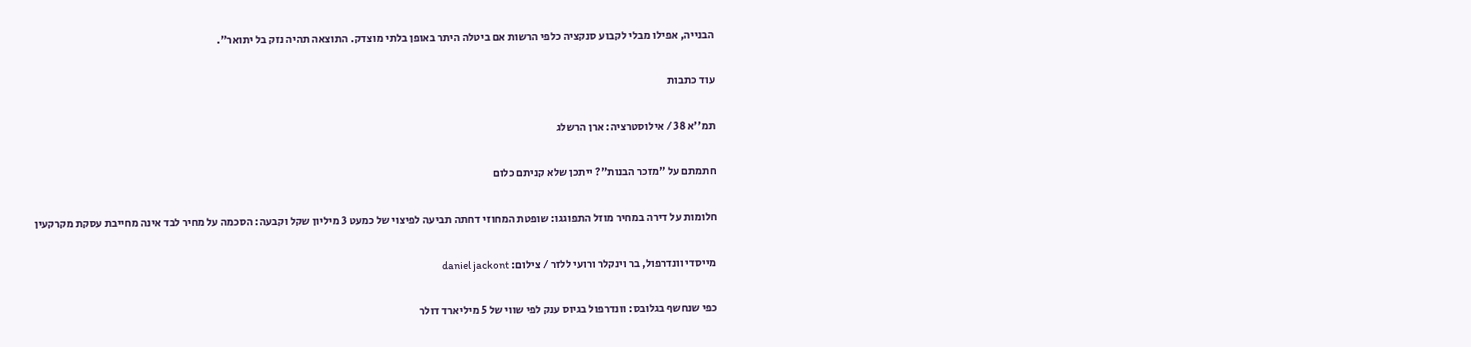הבנייה, אפילו מבלי לקבוע סנקציה כלפי הרשות אם ביטלה היתר באופן בלתי מוצדק. התוצאה תהיה נזק בל יתואר".

עוד כתבות

תמ''א 38 / אילוסטרציה: ארן הרשלג

חתמתם על "מזכר הבנות"? ייתכן שלא קניתם כלום

חלומות על דירה במחיר מוזל התפוגגו: שופטת המחוזי דחתה תביעה לפיצוי של כמעט 3 מיליון שקל וקבעה: הסכמה על מחיר לבד אינה מחייבת עסקת מקרקעין

מייסדי וונדרפול, בר וינקלר ורועי ללזר / צילום: daniel jackont

כפי שנחשף בגלובס: וונדרפול בגיוס ענק לפי שווי של 5 מיליארד דולר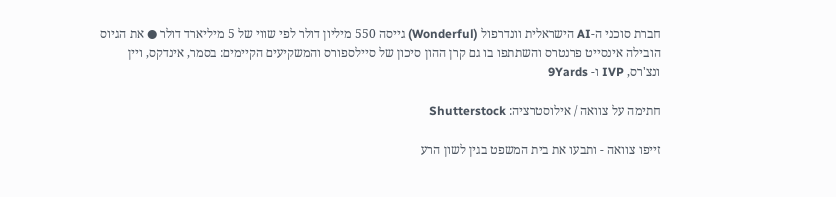חברת סוכני ה-AI הישראלית וונדרפול (Wonderful) גייסה 550 מיליון דולר לפי שווי של 5 מיליארד דולר ● את הגיוס הובילה אינסייט פרנטרס והשתתפו בו גם קרן ההון סיכון של סיילספורס והמשקיעים הקיימים: בסמר, אינדקס, ויין ונצ'רס, IVP ו- 9Yards

חתימה על צוואה / אילוסטרציה: Shutterstock

זייפו צוואה - ותבעו את בית המשפט בגין לשון הרע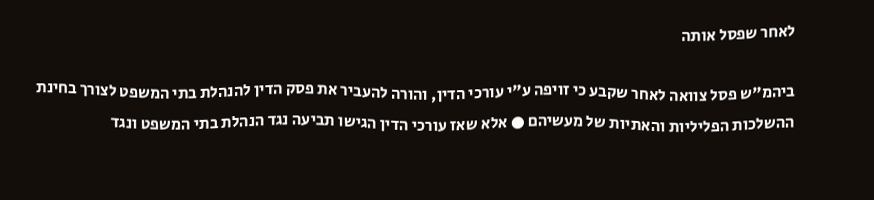לאחר שפסל אותה

ביהמ"ש פסל צוואה לאחר שקבע כי זויפה ע"י עורכי הדין, והורה להעביר את פסק הדין להנהלת בתי המשפט לצורך בחינת ההשלכות הפליליות והאתיות של מעשיהם ● אלא שאז עורכי הדין הגישו תביעה נגד הנהלת בתי המשפט ונגד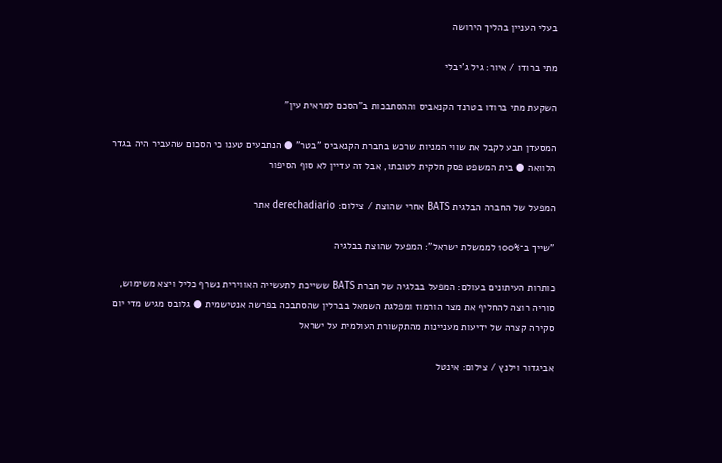בעלי העניין בהליך הירושה

מתי ברודו / איור: גיל ג'יבלי

השקעת מתי ברודו בטרנד הקנאביס וההסתבכות ב"הסכם למראית עין"

המסעדן תבע לקבל את שווי המניות שרכש בחברת הקנאביס "בטר" ● הנתבעים טענו כי הסכום שהעביר היה בגדר הלוואה ● בית המשפט פסק חלקית לטובתו, אבל זה עדיין לא סוף הסיפור

המפעל של החברה הבלגית BATS אחרי שהוצת / צילום: derechadiario אתר

"שייך ב־100% לממשלת ישראל": המפעל שהוצת בבלגיה

כותרות העיתונים בעולם: המפעל בבלגיה של חברת BATS ששייכת לתעשייה האווירית נשרף כליל ויצא משימוש, סוריה רוצה להחליף את מצר הורמוז ומפלגת השמאל בברלין שהסתבכה בפרשה אנטישמית ● גלובס מגיש מדי יום סקירה קצרה של ידיעות מעניינות מהתקשורת העולמית על ישראל

אביגדור וילנץ / צילום: אינטל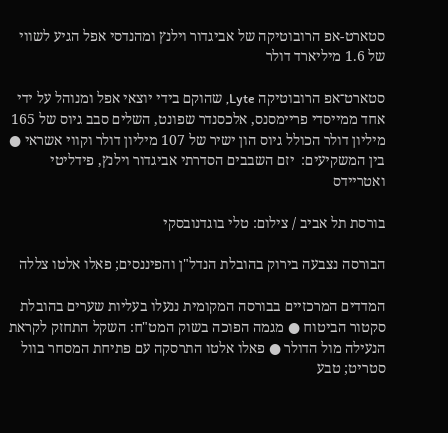סטארט-אפ הרובוטיקה של אביגדור וילנץ ומהנדסי אפל הגיע לשווי של 1.6 מיליארד דולר

סטארט־אפ הרובוטיקה Lyte, שהוקם בידי יוצאי אפל ומנוהל על ידי אחד ממייסדי פריימסנס, אלכסנדר שפונט, השלים סבב גיוס של 165 מיליון דולר הכולל גיוס הון ישיר של 107 מיליון דולר וקווי אשראי ● בין המשקיעים:  יזם השבבים הסדרתי אביגדור וילנץ, פידליטי ואטריידס

בורסת תל אביב / צילום: טלי בוגדנובסקי

הבורסה נצבעה בירוק בהובלת הנדל"ן והפיננסים; פאלו אלטו צללה

המדדים המרכזיים בבורסה המקומית ננעלו בעליות שערים בהובלת סקטור הביטוח ● מגמה הפוכה בשוק המט"ח: השקל התחזק לקראת הנעילה מול הדולר ● פאלו אלטו התרסקה עם פתיחת המסחר בוול סטריט; טבע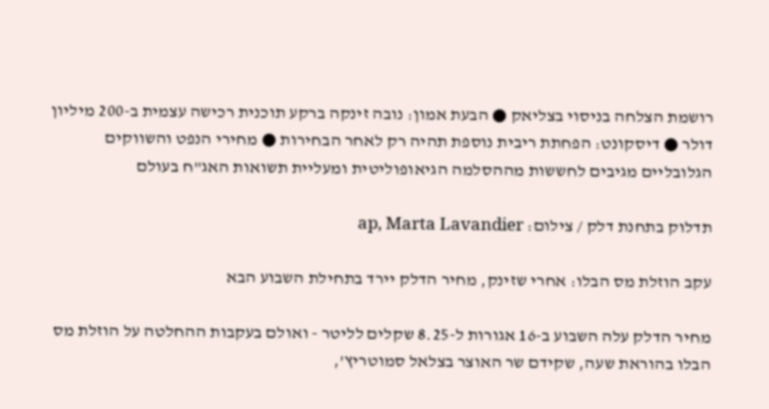רושמת הצלחה בניסוי בצליאק ● הבעת אמון: נובה זינקה ברקע תוכנית רכישה עצמית ב-200 מיליון דולר ● דיסקונט: הפחתת ריבית נוספת תהיה רק לאחר הבחירות ● מחירי הנפט והשווקים הגלובליים מגיבים לחששות מההסלמה הגיאופוליטית ומעליית תשואות האג"ח בעולם

תדלוק בתחנת דלק / צילום: ap, Marta Lavandier

עקב הוזלת מס הבלו: אחרי שזינק, מחיר הדלק יירד בתחילת השבוע הבא

מחיר הדלק עלה השבוע ב-16 אגורות ל-8.25 שקלים לליטר - ואולם בעקבות ההחלטה על הוזלת מס הבלו בהוראת שעה, שקידם שר האוצר בצלאל סמוטריץ',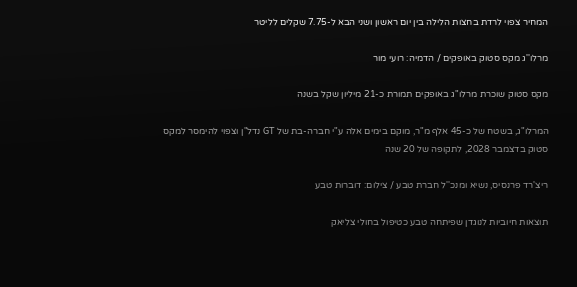המחיר צפוי לרדת בחצות הלילה בין יום ראשון ושני הבא ל-7.75 שקלים לליטר

מרלו''ג מקס סטוק באופקים / הדמיה: רועי מור

מקס סטוק שוכרת מרלו"ג באופקים תמורת כ-21 מיליון שקל בשנה

המרלו"ג, בשטח של כ-45 אלף מ"ר, מוקם בימים אלה ע"י חברה-בת של GT נדל"ן וצפוי להימסר למקס סטוק בדצמבר 2028, לתקופה של 20 שנה

ריצ'רד פרנסיס, נשיא ומנכ''ל חברת טבע / צילום: דוברות טבע

תוצאות חיוביות לנוגדן שפיתחה טבע כטיפול בחולי צליאק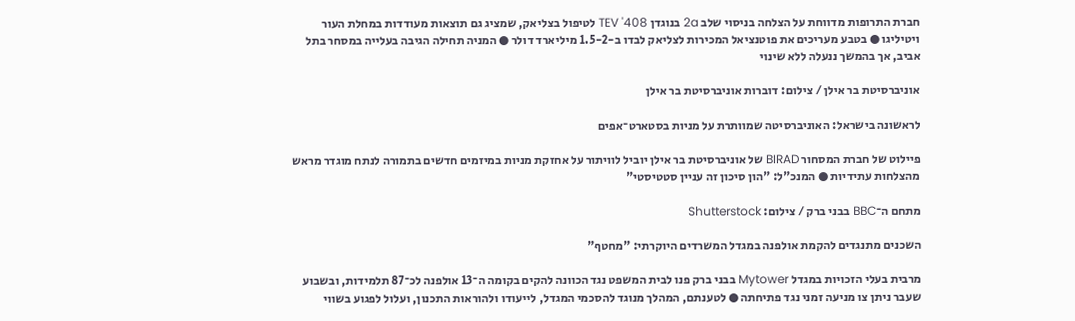חברת התרופות מדווחת על הצלחה בניסוי שלב 2a בנוגדן TEV '408 לטיפול בצליאק, שמציג גם תוצאות מעודדות במחלת העור ויטיליגו ● בטבע מעריכים את פוטנציאל המכירות לצליאק לבדו ב-1.5-2 מיליארד דולר ● המניה תחילה הגיבה בעלייה במסחר בתל אביב, אך בהמשך ננעלה ללא שינוי

אוניברסיטת בר אילן / צילום: דוברות אוניברסיטת בר אילן

לראשונה בישראל: האוניברסיטה שמוותרת על מניות בסטארט־אפים

פיילוט של חברת המסחור BIRAD של אוניברסיטת בר אילן יוביל לוויתור על אחזקת מניות במיזמים חדשים בתמורה לנתח מוגדר מראש מהצלחות עתידיות ● המנכ"ל: "הון סיכון זה עניין סטטיסטי"

מתחם ה־BBC בבני ברק / צילום: Shutterstock

השכנים מתנגדים להקמת אולפנה במגדל המשרדים היוקרתי: "מחטף"

מרבית בעלי הזכויות במגדל Mytower בבני ברק פנו לבית המשפט נגד הכוונה להקים בקומה ה־13 אולפנה לכ־87 תלמידות, ובשבוע שעבר ניתן צו מניעה זמני נגד פתיחתה ● לטענתם, המהלך מנוגד להסכמי המגדל, לייעודו ולהוראות התכנון, ועלול לפגוע בשווי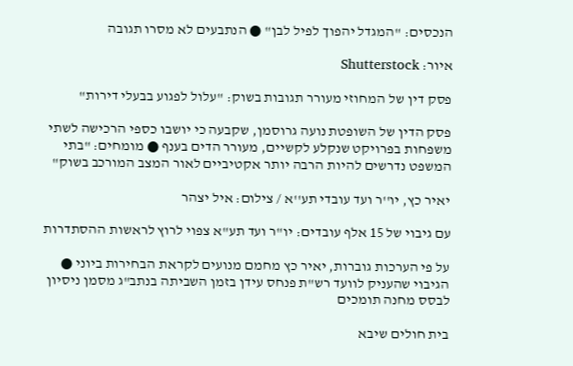הנכסים: "המגדל יהפוך לפיל לבן" ● הנתבעים לא מסרו תגובה

איור: Shutterstock

פסק דין של המחוזי מעורר תגובות בשוק: "עלול לפגוע בבעלי דירות"

פסק הדין של השופטת נועה גרוסמן, שקבעה כי יושבו כספי הרכישה לשתי משפחות בפרויקט שנקלע לקשיים, מעורר הדים בענף ● מומחים: "בתי המשפט נדרשים להיות הרבה יותר אקטיביים לאור המצב המורכב בשוק"

יאיר כץ, יו''ר ועד עובדי תע''א / צילום: איל יצהר

עם גיבוי של 15 אלף עובדים: יו"ר ועד תע"א צפוי לרוץ לראשות ההסתדרות

על פי הערכות גוברות, יאיר כץ מחמם מנועים לקראת הבחירות ביוני ● הגיבוי שהעניק לוועד רש"ת פנחס עידן בזמן השביתה בנתב"ג מסמן ניסיון לבסס מחנה תומכים

בית חולים שיבא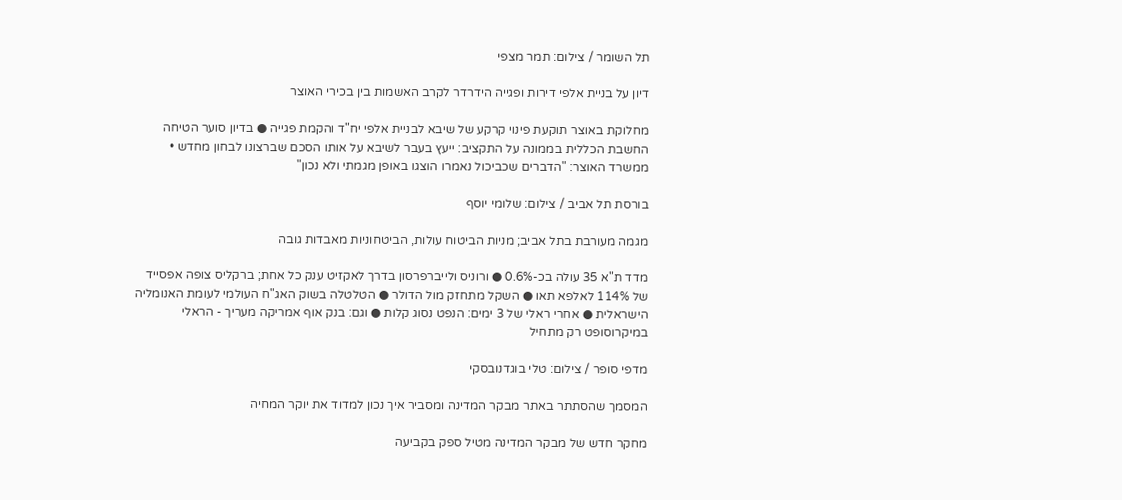תל השומר / צילום: תמר מצפי

דיון על בניית אלפי דירות ופגייה הידרדר לקרב האשמות בין בכירי האוצר

מחלוקת באוצר תוקעת פינוי קרקע של שיבא לבניית אלפי יח"ד והקמת פגייה ● בדיון סוער הטיחה החשבת הכללית בממונה על התקציב: ייעץ בעבר לשיבא על אותו הסכם שברצונו לבחון מחדש • ממשרד האוצר: "הדברים שכביכול נאמרו הוצגו באופן מגמתי ולא נכון"

בורסת תל אביב / צילום: שלומי יוסף

מגמה מעורבת בתל אביב; מניות הביטוח עולות, הביטחוניות מאבדות גובה

מדד ת"א 35 עולה בכ-0.6% ● ורוניס ולייברפרסון בדרך לאקזיט ענק כל אחת; ברקליס צופה אפסייד של 114% לאלפא תאו ● השקל מתחזק מול הדולר ● הטלטלה בשוק האג"ח העולמי לעומת האנומליה הישראלית ● אחרי ראלי של 3 ימים: הנפט נסוג קלות ● וגם: בנק אוף אמריקה מעריך - הראלי במיקרוסופט רק מתחיל

מדפי סופר / צילום: טלי בוגדנובסקי

המסמך שהסתתר באתר מבקר המדינה ומסביר איך נכון למדוד את יוקר המחיה

מחקר חדש של מבקר המדינה מטיל ספק בקביעה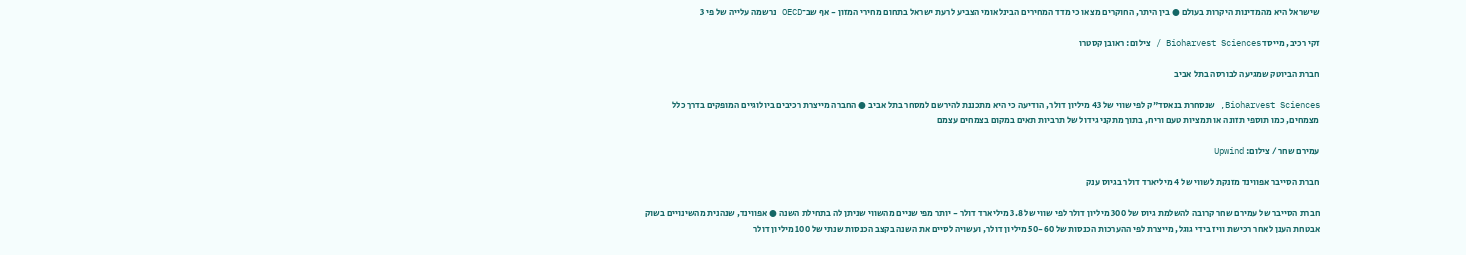שישראל היא מהמדינות היקרות בעולם ● בין היתר, החוקרים מצאו כי מדד המחירים הבינלאומי הצביע לרעת ישראל בתחום מחירי המזון - אף שב־OECD נרשמה עלייה של פי 3

זקי רכיב, מייסד Bioharvest Sciences / צילום: ראובן קסטרו

חברת הביוטק שמגיעה לבורסה בתל אביב

Bioharvest Sciences, שנסחרת בנאסד"ק לפי שווי של 43 מיליון דולר, הודיעה כי היא מתכננת להירשם למסחר בתל אביב ● החברה מייצרת רכיבים ביולוגיים המופקים בדרך כלל מצמחים, כמו תוספי תזונה או תמציות טעם וריח, בתוך מתקני גידול של תרביות תאים במקום בצמחים עצמם

עמירם שחר / צילום: Upwind

חברת הסייבר אפווינד מזנקת לשווי של 4 מיליארד דולר בגיוס ענק

חברת הסייבר של עמירם שחר קרובה להשלמת גיוס של 300 מיליון דולר לפי שווי של 3.8 מיליארד דולר - יותר מפי שניים מהשווי שניתן לה בתחילת השנה ● אפווינד, שנהנית מהשינויים בשוק אבטחת הענן לאחר רכישת וויז בידי גוגל, מייצרת לפי ההערכות הכנסות של 50-60 מיליון דולר, ועשויה לסיים את השנה בקצב הכנסות שנתי של 100 מיליון דולר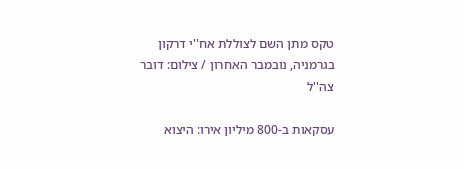טקס מתן השם לצוללת אח''י דרקון בגרמניה, נובמבר האחרון / צילום: דובר צה''ל

עסקאות ב-800 מיליון אירו: היצוא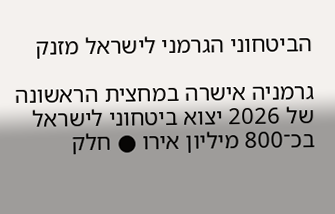הביטחוני הגרמני לישראל מזנק

גרמניה אישרה במחצית הראשונה של 2026 יצוא ביטחוני לישראל בכ־800 מיליון אירו ● חלק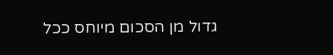גדול מן הסכום מיוחס ככל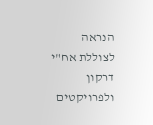הנראה לצוללת אח"י דרקון ולפרויקטים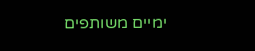ימיים משותפים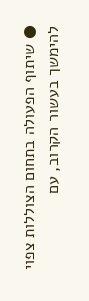● שיתוף הפעולה בתחום הצוללות צפוי להימשך בעשור הקרוב, עם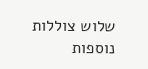שלוש צוללות נוספות